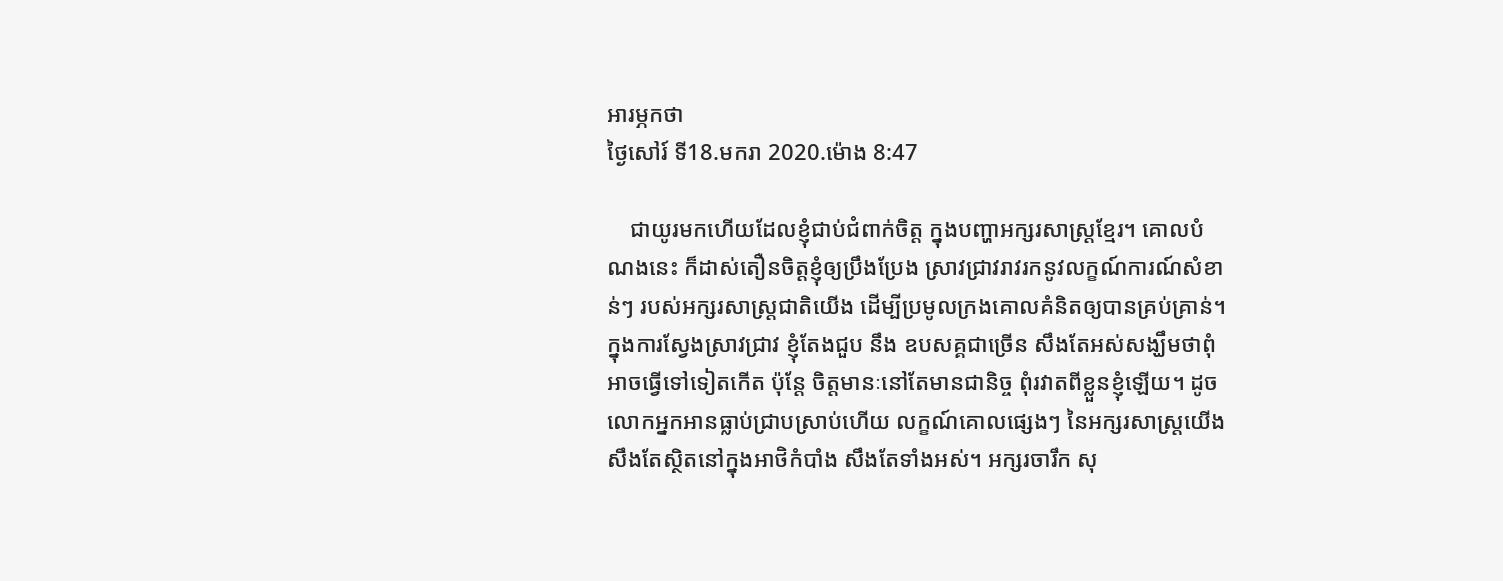អារម្ភកថា
ថ្ងៃសៅរ៍ ទី18.មករា 2020.ម៉ោង 8:47

    ជាយូរមកហើយដែលខ្ញុំជាប់ជំពាក់ចិត្ដ ក្នុងបញ្ហាអក្សរសាស្ដ្រខ្មែរ។ គោលបំណងនេះ ក៏ដាស់តឿនចិត្ដខ្ញុំឲ្យប្រឹងប្រែង ស្រាវជ្រាវរាវរកនូវលក្ខណ៍ការណ៍សំខាន់ៗ របស់អក្សរសាស្ដ្រជាតិយើង ដើម្បីប្រមូលក្រងគោលគំនិតឲ្យបានគ្រប់គ្រាន់។ ក្នុងការស្វែងស្រាវជ្រាវ ខ្ញុំតែងជួប នឹង ឧបសគ្គជាច្រើន សឹងតែអស់សង្ឃឹមថាពុំអាចធ្វើទៅទៀតកើត ប៉ុន្ដែ ចិត្ដមានៈនៅតែមានជានិច្ច ពុំរវាតពីខ្លួនខ្ញុំឡើយ។ ដូចលោកអ្នកអានធ្លាប់ជ្រាបស្រាប់ហើយ លក្ខណ៍គោលផ្សេងៗ នៃអក្សរសាស្ដ្រយើង សឹងតែស្ថិតនៅក្នុងអាថិកំបាំង សឹងតែទាំងអស់។ អក្សរចារឹក សុ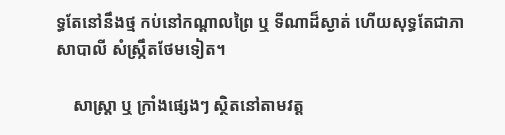ទ្ធតែនៅនឹងថ្ម កប់នៅកណ្ដាលព្រៃ ឬ ទីណាដ៏ស្ងាត់ ហើយសុទ្ធតែជាភាសាបាលី សំស្ក្រឹតថែមទៀត។

    សាស្ដ្រា ឬ ក្រាំងផ្សេងៗ ស្ថិតនៅតាមវត្ដ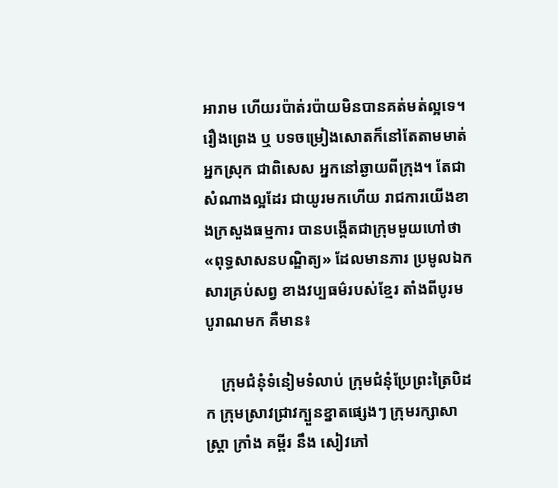អារាម ហើយរប៉ាត់រប៉ាយមិនបានគត់មត់ល្អទេ។ រឿងព្រេង ឬ បទចម្រៀងសោតក៏នៅតែតាមមាត់អ្នកស្រុក ជាពិសេស អ្នកនៅឆ្ងាយពីក្រុង។ តែជាសំណាងល្អដែរ ជាយូរមកហើយ រាជការយើងខាងក្រសួងធម្មការ បានបង្កើតជាក្រុមមួយហៅថា «ពុទ្ធសាសនបណ្ឌិត្យ» ដែលមានភារ ប្រមូលឯកសារគ្រប់សព្វ ខាងវប្បធម៌របស់ខ្មែរ តាំងពីបូរមបូរាណមក គឺមាន៖

    ក្រុមជំនុំទំនៀមទំលាប់ ក្រុមជំនុំប្រែព្រះត្រៃបិដក ក្រុមស្រាវជ្រាវក្បួនខ្នាតផ្សេងៗ ក្រុមរក្សាសាស្ដ្រា ក្រាំង គម្ពីរ នឹង សៀវភៅ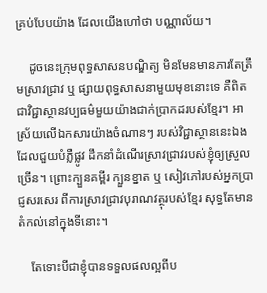គ្រប់បែបយ៉ាង ដែលយើងហៅថា បណ្ណាល័យ។

    ដូចនេះក្រុមពុទ្ធសាសនបណ្ឌិត្យ មិនមែនមានភារតែត្រឹមស្រាវជ្រាវ ឬ ផ្សាយពុទ្ធសាសនាមួយមុខនោះទេ គឺពិតជាវិជ្ជាស្ថានវប្បធម៌មួយយ៉ាងជាក់ប្រាកដរបស់ខ្មែរ។ អាស្រ័យលើឯកសារយ៉ាងចំណានៗ របស់វិជ្ជាស្ថាននេះឯង ដែលជួយបំភ្លឺផ្លូវ ដឹកនាំដំណើរស្រាវជ្រាវរបស់ខ្ញុំឲ្យស្រួលច្រើន។ ព្រោះក្បួនគម្ពីរ ក្បួនខ្នាត ឬ សៀវភៅរបស់អ្នកប្រាជ្ញសរសេរ ពីការស្រាវជ្រាវបុរាណវត្ថុរបស់ខ្មែរ សុទ្ធតែមានតំកល់នៅក្នុងទីនោះ។

    តែទោះបីជាខ្ញុំបានទទួលផលល្អពីប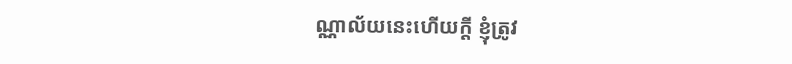ណ្ណាល័យនេះហើយក្ដី ខ្ញុំត្រូវ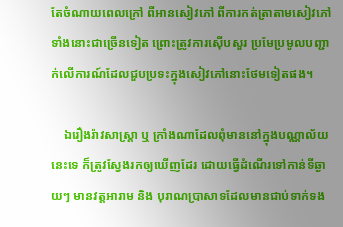តែចំណាយពេលក្រៅ ពីអានសៀវភៅ ពីការកត់ត្រាតាមសៀវភៅទាំងនោះជាច្រើនទៀត ព្រោះត្រូវការស៊ើបសួរ ប្រមែប្រមូលបញ្ជាក់លើការណ៍ដែលជួបប្រទះក្នុងសៀវភៅនោះថែមទៀតផង។

    ឯរឿងរ៉ាវសាស្ដ្រា ឬ ក្រាំងណាដែលពុំមាននៅក្នុងបណ្ណាល័យនេះទេ ក៏ត្រូវស្វែងរកឲ្យឃើញដែរ ដោយធ្វើដំណើរទៅកាន់ទីឆ្ងាយៗ មានវត្ដអារាម និង បុរាណប្រាសាទដែលមានជាប់ទាក់ទង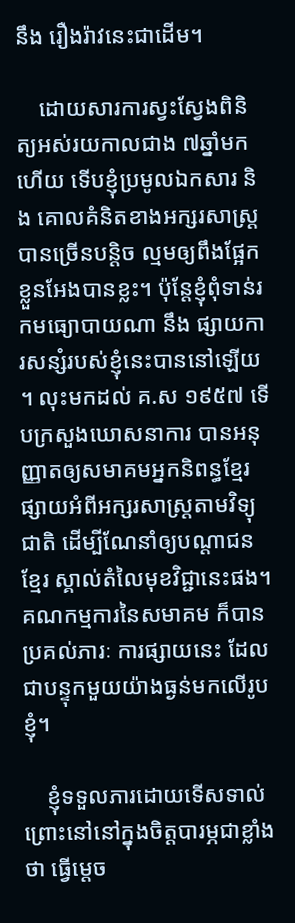នឹង រឿងរ៉ាវនេះជាដើម។

    ដោយសារការស្វះស្វែងពិនិត្យអស់រយកាលជាង ៧ឆ្នាំមកហើយ ទើបខ្ញុំប្រមូលឯកសារ និង គោលគំនិតខាងអក្សរសាស្ដ្របានច្រើនបន្ដិច ល្មមឲ្យពឹងផ្អែកខ្លួនអែងបានខ្លះ។ ប៉ុន្ដែខ្ញុំពុំទាន់រកមធ្យោបាយណា នឹង ផ្សាយការសន្សំរបស់ខ្ញុំនេះបាននៅឡើយ។ លុះមកដល់ គ.ស ១៩៥៧ ទើបក្រសួងឃោសនាការ បានអនុញ្ញាតឲ្យសមាគមអ្នកនិពន្ធខ្មែរផ្សាយអំពីអក្សរសាស្ដ្រតាមវិទ្យុជាតិ ដើម្បីណែនាំឲ្យបណ្ដាជនខ្មែរ ស្គាល់តំលៃមុខវិជ្ជានេះផង។ គណកម្មការនៃសមាគម ក៏បានប្រគល់ភារៈ ការផ្សាយនេះ ដែលជាបន្ទុកមួយយ៉ាងធ្ងន់មកលើរូបខ្ញុំ។

    ខ្ញុំទទួលភារដោយទើសទាល់ ព្រោះនៅនៅក្នុងចិត្ដបារម្ភជាខ្លាំងថា ធ្វើម្ដេច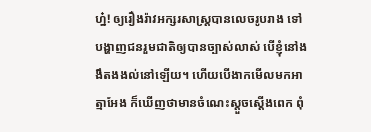ហ្ន៎! ឲ្យរឿងរ៉ាវអក្សរសាស្ដ្របានលេចរូបរាង ទៅបង្ហាញជនរួមជាតិឲ្យបានច្បាស់លាស់ បើខ្ញុំនៅងងឹតងងល់នៅឡើយ។ ហើយបើងាកមើលមកអាត្មាអែង ក៏ឃើញថាមានចំណេះស្ដួចស្ដើងពេក ពុំ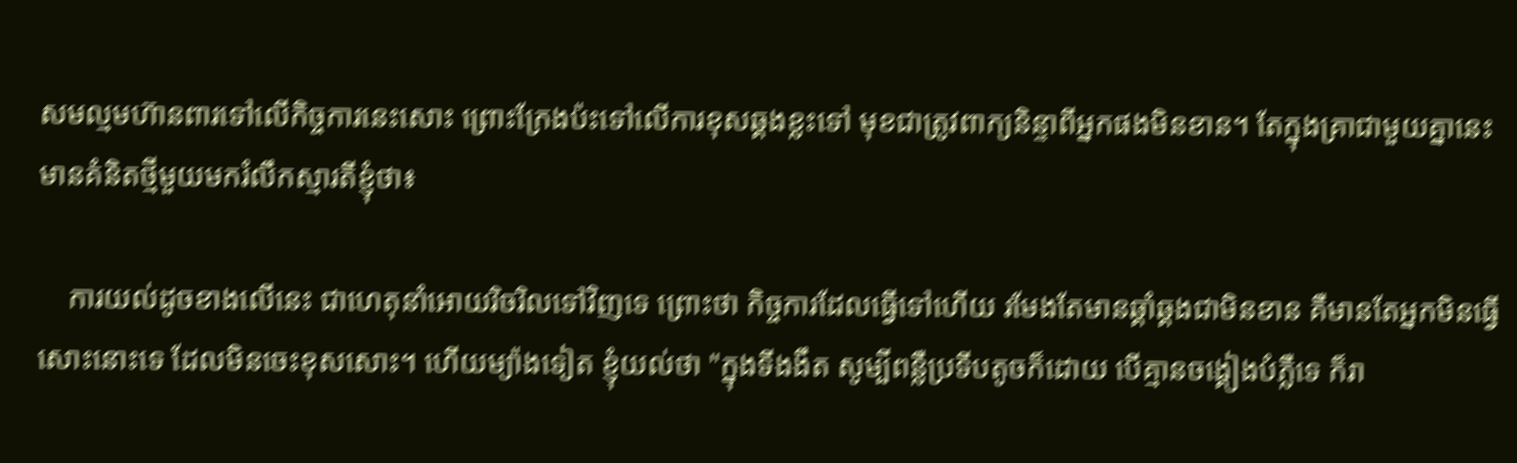សមល្មមហ៊ានពារទៅលើកិច្ចការនេះសោះ ព្រោះក្រែងប៉ះទៅលើការខុសឆ្គងខ្លះទៅ មុខជាត្រូវពាក្យនិន្ទាពីអ្នកផងមិនខាន។ តែក្នុងគ្រាជាមួយគ្នានេះ មានគំនិតថ្មីមួយមករំលឹកស្មារតីខ្ញុំថា៖

    ការយល់ដូចខាងលើនេះ ជាហេតុនាំអោយរិចរិលទៅវិញទេ ព្រោះថា កិច្ចការដែលធ្វើទៅហើយ រមែងតែមានឆ្គាំឆ្គងជាមិនខាន គឺមានតែអ្នកមិនធ្វើសោះនោះទេ ដែលមិនចេះខុសសោះ។ ហើយម្យ៉ាងទៀត ខ្ញុំយល់ថា "ក្នុងទីងងឹត សូម្បីពន្លឺប្រទីបតូចក៏ដោយ បើគ្មានចង្គៀងបំភ្លឺទេ ក៏រា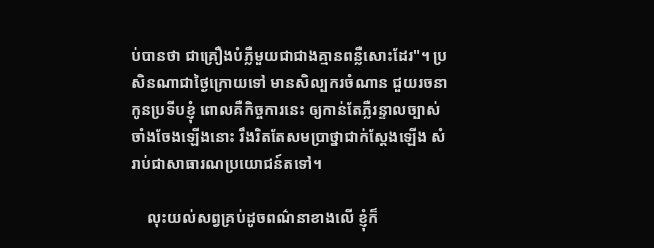ប់បានថា ជាគ្រឿងបំភ្លឺមួយជាជាងគ្មានពន្លឺសោះដែរ"។ ប្រសិនណាជាថ្ងៃក្រោយទៅ មានសិល្បករចំណាន ជួយរចនាកូនប្រទីបខ្ញុំ ពោលគឺកិច្ចការនេះ ឲ្យកាន់តែភ្លឺរន្ទាលច្បាស់ចាំងចែងឡើងនោះ រឹងរិតតែសមប្រាថ្នាជាក់ស្ដែងឡើង សំរាប់ជាសាធារណប្រយោជន៍តទៅ។

    លុះយល់សព្វគ្រប់ដូចពណ៌នាខាងលើ ខ្ញុំក៏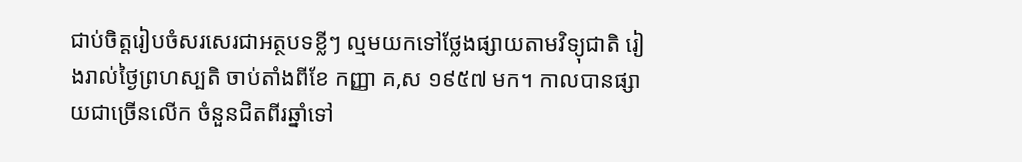ជាប់ចិត្ដរៀបចំសរសេរជាអត្ថបទខ្លីៗ ល្មមយកទៅថ្លែងផ្សាយតាមវិទ្យុជាតិ រៀងរាល់ថ្ងៃព្រហស្បតិ ចាប់តាំងពីខែ កញ្ញា គ,ស ១៩៥៧ មក។ កាលបានផ្សាយជាច្រើនលើក ចំនួនជិតពីរឆ្នាំទៅ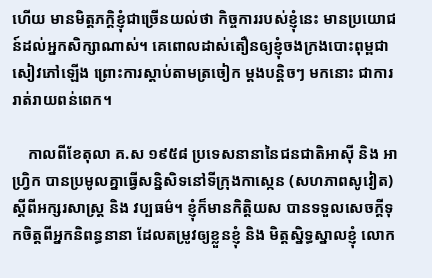ហើយ មានមិត្ដភក្ដិខ្ញុំជាច្រើនយល់ថា កិច្ចការរបស់ខ្ញុំនេះ មានប្រយោជន៍ដល់អ្នកសិក្សាណាស់។ គេពោលដាស់តឿនឲ្យខ្ញុំចងក្រងបោះពុម្ពជាសៀវភៅឡើង ព្រោះការស្ដាប់តាមត្រចៀក ម្ដងបន្ដិចៗ មកនោះ ជាការរាត់រាយពន់ពេក។

    កាលពីខែតុលា គ.ស ១៩៥៨ ប្រទេសនានានៃជនជាតិអាស៊ី និង អាហ្វ្រិក បានប្រមូលគ្នាធ្វើសន្និសិទនៅទីក្រុងកាស្កេន (សហភាពសូវៀត) ស្ដីពីអក្សរសាស្ដ្រ និង វប្បធម៌។ ខ្ញុំក៏មានកិត្ដិយស បានទទួលសេចក្ដីទុកចិត្ដពីអ្នកនិពន្ធនានា ដែលតម្រូវឲ្យខ្លួនខ្ញុំ និង មិត្ដស្និទ្ធស្នាលខ្ញុំ លោក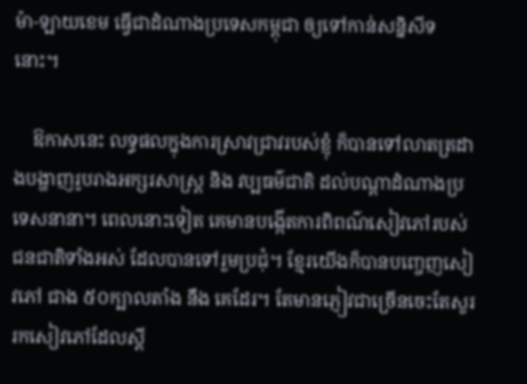ម៉ា-ឡាយខេម ធ្វើជាដំណាងប្រទេសកម្ពុជា ឲ្យទៅកាន់សន្និសីទនោះ។

    ឱកាសនេះ លទ្ធផលក្នុងការស្រាវជ្រាវរបស់ខ្ញុំ ក៏បានទៅលាតត្រដាងបង្ហាញរូបរាងអក្សរសាស្ដ្រ និង វប្បធម៌ជាតិ ដល់បណ្ដាដំណាងប្រទេសនានា។ ពេលនោះទៀត គេមានបង្កើតការពិពណ៌សៀវភៅរបស់ជនជាតិទាំងអស់ ដែលបានទៅរួមប្រជុំ។ ខ្មែរយើងក៏បានបញ្ចេញសៀវភៅ ជាង ៥០ក្បាលតាំង នឹង គេដែរ។ តែមានភ្ញៀវជាច្រើនចេះតែសួររកសៀវភៅដែលស្ដី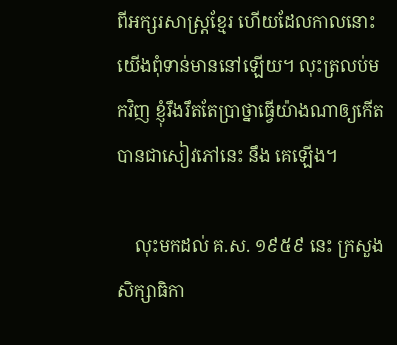ពីអក្សរសាស្ដ្រខ្មែរ ហើយដែលកាលនោះយើងពុំទាន់មាននៅឡើយ។ លុះត្រលប់មកវិញ ខ្ញុំរឹងរឹតតែប្រាថ្នាធ្វើយ៉ាងណាឲ្យកើតបានជាសៀវភៅនេះ នឹង គេឡើង។

    លុះមកដល់ គ.ស. ១៩៥៩ នេះ ក្រសួងសិក្សាធិកា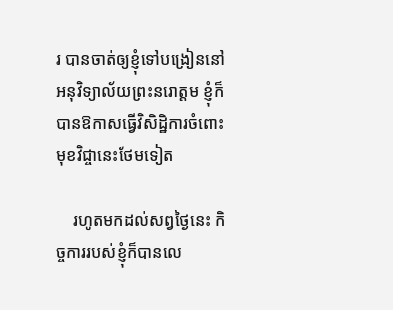រ បានចាត់ឲ្យខ្ញុំទៅបង្រៀននៅអនុវិទ្យាល័យព្រះនរោត្ដម ខ្ញុំក៏បានឱកាសធ្វើវិសិដ្ឋិការចំពោះមុខវិជ្ចានេះថែមទៀត

    រហូតមកដល់សព្វថ្ងៃនេះ កិច្ចការរបស់ខ្ញុំក៏បានលេ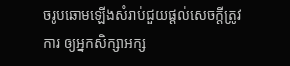ចរូបឆោមឡើងសំរាប់ជួយផ្ដល់សេចក្ដីត្រូវការ ឲ្យអ្នកសិក្សាអក្ស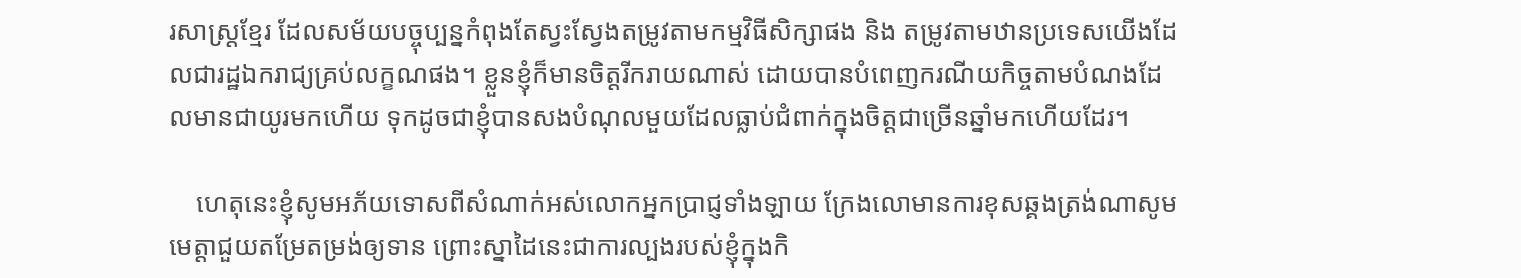រសាស្ដ្រខ្មែរ ដែលសម័យបច្ចុប្បន្នកំពុងតែស្វះស្វែងតម្រូវតាមកម្មវិធីសិក្សាផង និង តម្រូវតាមឋានប្រទេសយើងដែលជារដ្ឋឯករាជ្យគ្រប់លក្ខណផង។ ខ្លួនខ្ញុំក៏មានចិត្ដរីករាយណាស់ ដោយបានបំពេញករណីយកិច្ចតាមបំណងដែលមានជាយូរមកហើយ ទុកដូចជាខ្ញុំបានសងបំណុលមួយដែលធ្លាប់ជំពាក់ក្នុងចិត្ដជាច្រើនឆ្នាំមកហើយដែរ។

    ហេតុនេះខ្ញុំសូមអភ័យទោសពីសំណាក់អស់លោកអ្នកប្រាជ្ញទាំងឡាយ ក្រែងលោមានការខុសឆ្គងត្រង់ណាសូមមេត្ដាជួយតម្រែតម្រង់ឲ្យទាន ព្រោះស្នាដៃនេះជាការល្បងរបស់ខ្ញុំក្នុងកិ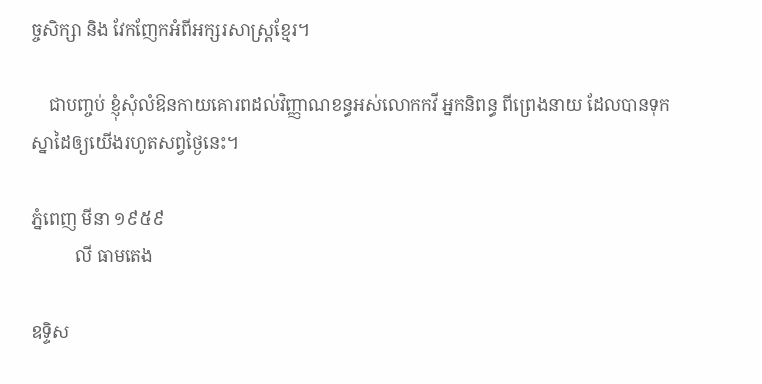ច្ចសិក្សា និង វែកញែកអំពីអក្សរសាស្ដ្រខ្មែរ។

    ជាបញ្ចប់ ខ្ញុំសុំលំឱនកាយគោរពដល់វិញ្ញាណខន្ធអស់លោកកវី អ្នកនិពន្ធ ពីព្រេងនាយ ដែលបានទុកស្នាដៃឲ្យយើងរហូតសព្វថ្ងៃនេះ។

ភ្នំពេញ មីនា ១៩៥៩
          លី ធាមតេង

ឧទ្ទិស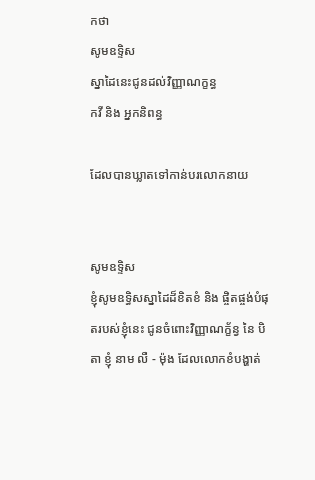កថា
សូមឧទ្ទិស
ស្នាដៃនេះជូនដល់វិញ្ញាណក្ខន្ធ
កវី និង អ្នកនិពន្ធ

ដែលបានឃ្លាតទៅកាន់បរលោកនាយ


សូមឧទ្ទិស
ខ្ញុំសូមឧទ្ធិសស្នាដៃដ៏ខិតខំ និង ផ្ចិតផ្ចង់បំផុតរបស់ខ្ញុំនេះ ជូនចំពោះវិញ្ញាណក្ខ័ន្វ នៃ បិតា ខ្ញុំ នាម លឺ - ម៉ុង ដែលលោកខំបង្ហាត់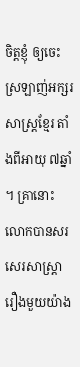ចិត្ដខ្ញុំ ឲ្យចេះស្រឡាញ់អក្សរសាស្ត្រខ្មែរ តាំងពីអាយុ ៧ឆ្នាំ។ គ្រានោះលោកបានសរសេរសាស្ដ្រារឿងមួយយ៉ាង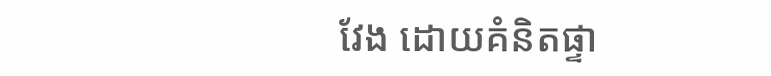វែង ដោយគំនិតផ្ទា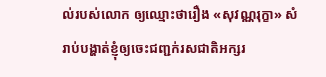ល់របស់លោក ឲ្យឈ្មោះថារឿង «សុវណ្ណរុក្ខា» សំរាប់បង្ហាត់ខ្ញុំឲ្យចេះជញ្ជក់រសជាតិអក្សរ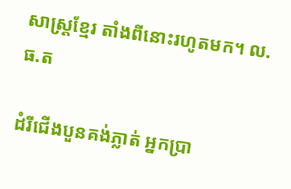សាស្ត្រខ្មែរ តាំងពីនោះរហូតមក។ ល.ធ.ត

ដំរីជើងបួនគង់ភ្លាត់ អ្នកប្រា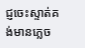ជ្ញចេះស្ទាត់គង់មានភ្លេច